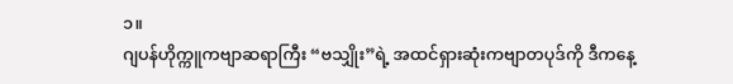၁။
ဂျပန်ဟိုက္ကူကဗျာဆရာကြီး “ဗသျှိုး”ရဲ့ အထင်ရှားဆုံးကဗျာတပုဒ်ကို ဒီကနေ့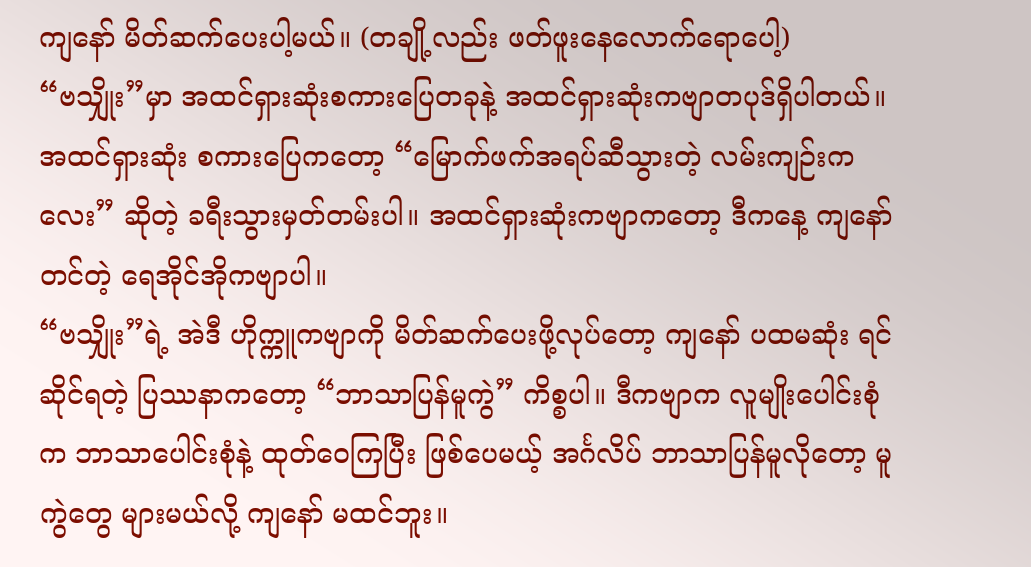ကျနော် မိတ်ဆက်ပေးပါ့မယ်။ (တချို့လည်း ဖတ်ဖူးနေလောက်ရောပေါ့)
“ဗသျှိုး”မှာ အထင်ရှားဆုံးစကားပြေတခုနဲ့ အထင်ရှားဆုံးကဗျာတပုဒ်ရှိပါတယ်။ အထင်ရှားဆုံး စကားပြေကတော့ “မြောက်ဖက်အရပ်ဆီသွားတဲ့ လမ်းကျဉ်းကလေး” ဆိုတဲ့ ခရီးသွားမှတ်တမ်းပါ။ အထင်ရှားဆုံးကဗျာကတော့ ဒီကနေ့ ကျနော် တင်တဲ့ ရေအိုင်အိုကဗျာပါ။
“ဗသျှိုး”ရဲ့ အဲဒီ ဟိုက္ကူကဗျာကို မိတ်ဆက်ပေးဖို့လုပ်တော့ ကျနော် ပထမဆုံး ရင်ဆိုင်ရတဲ့ ပြဿနာကတော့ “ဘာသာပြန်မူကွဲ” ကိစ္စပါ။ ဒီကဗျာက လူမျိုးပေါင်းစုံက ဘာသာပေါင်းစုံနဲ့ ထုတ်ဝေကြပြီး ဖြစ်ပေမယ့် အင်္ဂလိပ် ဘာသာပြန်မူလိုတော့ မူကွဲတွေ များမယ်လို့ ကျနော် မထင်ဘူး။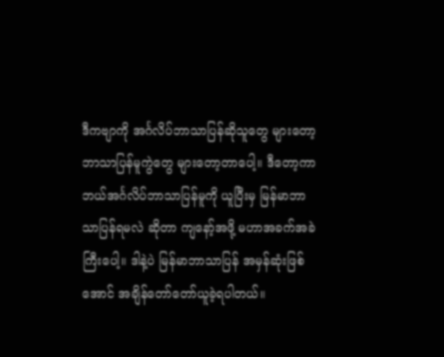ဒီကဗျာကို အင်္ဂလိပ်ဘာသာပြန်ဆိုသူတွေ များတော့ ဘာသာပြန်မူကွဲတွေ များတော့တာပေါ့။ ဒီတော့ကာ ဘယ်အင်္ဂလိပ်ဘာသာပြန်မူကို ယူပြီးမှ မြန်မာဘာသာပြန်ရမလဲ ဆိုတာ ကျနော့်အဖို့ မဟာအခက်အခဲကြီးပေါ့။ ဒါနဲ့ပဲ မြန်မာဘာသာပြန် အမှန်ဆုံးဖြစ်အောင် အချိန်တော်တော်ယူခဲ့ရပါတယ်။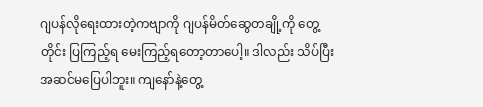ဂျပန်လိုရေးထားတဲ့ကဗျာကို ဂျပန်မိတ်ဆွေတချို့ကို တွေ့တိုင်း ပြကြည့်ရ မေးကြည့်ရတော့တာပေါ့။ ဒါလည်း သိပ်ပြီးအဆင်မပြေပါဘူး။ ကျနော်နဲ့တွေ့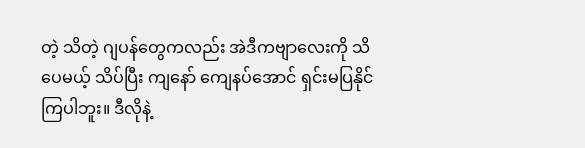တဲ့ သိတဲ့ ဂျပန်တွေကလည်း အဲဒီကဗျာလေးကို သိပေမယ့် သိပ်ပြီး ကျနော် ကျေနပ်အောင် ရှင်းမပြနိုင်ကြပါဘူး။ ဒီလိုနဲ့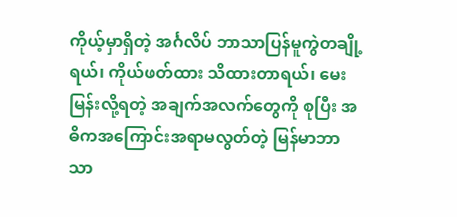ကိုယ့်မှာရှိတဲ့ အင်္ဂလိပ် ဘာသာပြန်မူကွဲတချို့ရယ်၊ ကိုယ်ဖတ်ထား သိထားတာရယ်၊ မေးမြန်းလို့ရတဲ့ အချက်အလက်တွေကို စုပြီး အဓိကအကြောင်းအရာမလွတ်တဲ့ မြန်မာဘာသာ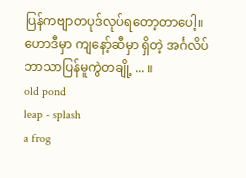ပြန်ကဗျာတပုဒ်လုပ်ရတော့တာပေါ့။ ဟောဒီမှာ ကျနော့်ဆီမှာ ရှိတဲ့ အင်္ဂလိပ် ဘာသာပြန်မူကွဲတချို့ ... ။
old pond
leap - splash
a frog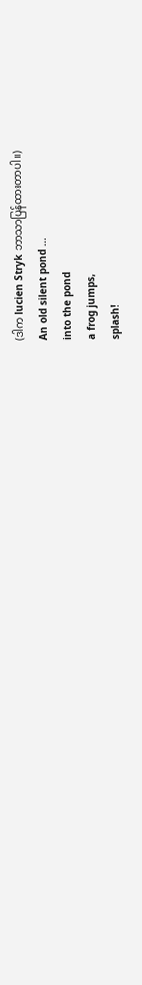(ဒါက lucien Stryk ဘာသာပြန်ထားတာပါ။)
An old silent pond …
into the pond
a frog jumps,
splash!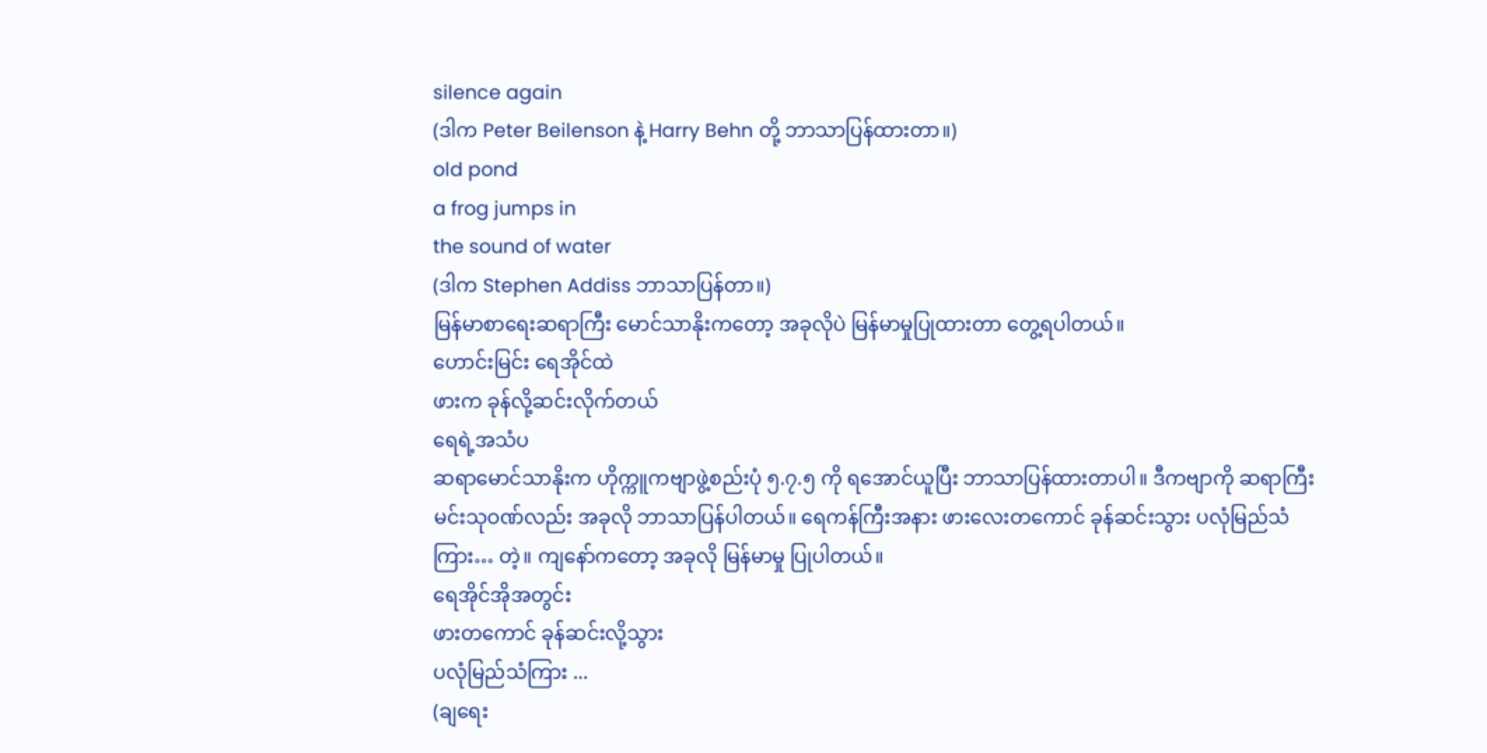silence again
(ဒါက Peter Beilenson နဲ့ Harry Behn တို့ ဘာသာပြန်ထားတာ။)
old pond
a frog jumps in
the sound of water
(ဒါက Stephen Addiss ဘာသာပြန်တာ။)
မြန်မာစာရေးဆရာကြီး မောင်သာနိုးကတော့ အခုလိုပဲ မြန်မာမှုပြုထားတာ တွေ့ရပါတယ်။
ဟောင်းမြင်း ရေအိုင်ထဲ
ဖားက ခုန်လို့ဆင်းလိုက်တယ်
ရေရဲ့အသံပ
ဆရာမောင်သာနိုးက ဟိုက္ကူကဗျာဖွဲ့စည်းပုံ ၅.၇.၅ ကို ရအောင်ယူပြီး ဘာသာပြန်ထားတာပါ။ ဒီကဗျာကို ဆရာကြီးမင်းသုဝဏ်လည်း အခုလို ဘာသာပြန်ပါတယ်။ ရေကန်ကြီးအနား ဖားလေးတကောင် ခုန်ဆင်းသွား ပလုံမြည်သံကြား… တဲ့။ ကျနော်ကတော့ အခုလို မြန်မာမှု ပြုပါတယ်။
ရေအိုင်အိုအတွင်း
ဖားတကောင် ခုန်ဆင်းလို့သွား
ပလုံမြည်သံကြား ...
(ချရေး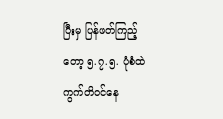ပြီးမှ ပြန်ဖတ်ကြည့်တော့ ၅.၇.၅. ပုံစံထဲ ကွက်တိဝင်နေ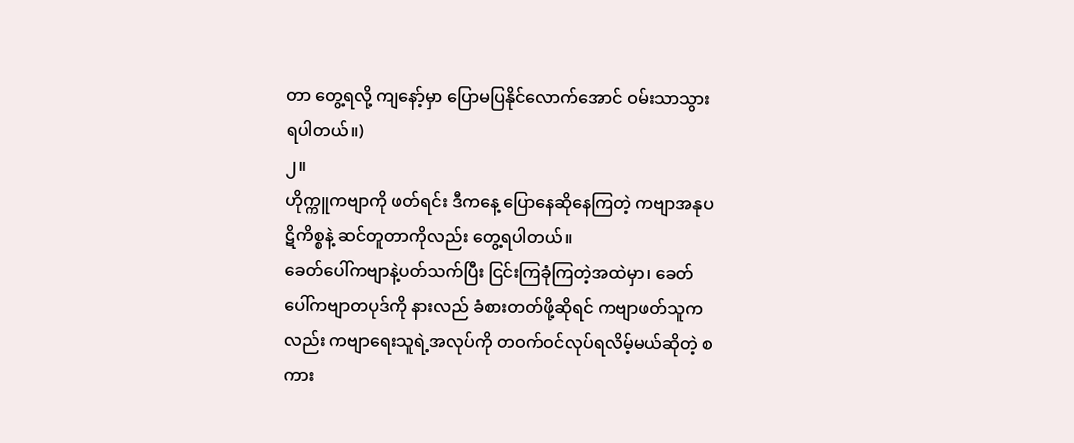တာ တွေ့ရလို့ ကျနော့်မှာ ပြောမပြနိုင်လောက်အောင် ဝမ်းသာသွားရပါတယ်။)
၂။
ဟိုက္ကူကဗျာကို ဖတ်ရင်း ဒီကနေ့ ပြောနေဆိုနေကြတဲ့ ကဗျာအနုပဋိကိစ္စနဲ့ ဆင်တူတာကိုလည်း တွေ့ရပါတယ်။
ခေတ်ပေါ်ကဗျာနဲ့ပတ်သက်ပြီး ငြင်းကြခုံကြတဲ့အထဲမှာ၊ ခေတ်ပေါ်ကဗျာတပုဒ်ကို နားလည် ခံစားတတ်ဖို့ဆိုရင် ကဗျာဖတ်သူကလည်း ကဗျာရေးသူရဲ့အလုပ်ကို တဝက်ဝင်လုပ်ရလိမ့်မယ်ဆိုတဲ့ စကား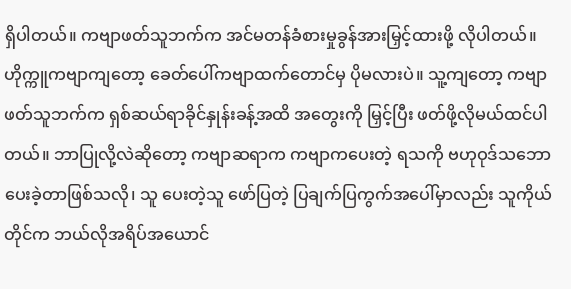ရှိပါတယ်။ ကဗျာဖတ်သူဘက်က အင်မတန်ခံစားမှုခွန်အားမြှင့်ထားဖို့ လိုပါတယ်။ ဟိုက္ကူကဗျာကျတော့ ခေတ်ပေါ်ကဗျာထက်တောင်မှ ပိုမလားပဲ။ သူ့ကျတော့ ကဗျာဖတ်သူဘက်က ရှစ်ဆယ်ရာခိုင်နှုန်းခန့်အထိ အတွေးကို မြှင့်ပြီး ဖတ်ဖို့လိုမယ်ထင်ပါတယ်။ ဘာပြုလို့လဲဆိုတော့ ကဗျာဆရာက ကဗျာကပေးတဲ့ ရသကို ဗဟုဝုဒ်သဘော ပေးခဲ့တာဖြစ်သလို၊ သူ ပေးတဲ့သူ ဖော်ပြတဲ့ ပြချက်ပြကွက်အပေါ်မှာလည်း သူကိုယ်တိုင်က ဘယ်လိုအရိပ်အယောင်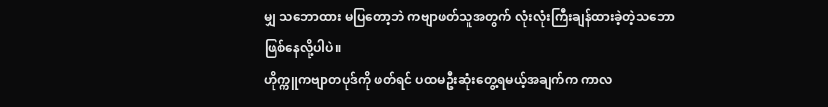မျှ သဘောထား မပြတော့ဘဲ ကဗျာဖတ်သူအတွက် လုံးလုံးကြီးချန်ထားခဲ့တဲ့သဘော ဖြစ်နေလို့ပါပဲ။
ဟိုက္ကူကဗျာတပုဒ်ကို ဖတ်ရင် ပထမဦးဆုံးတွေ့ရမယ့်အချက်က ကာလ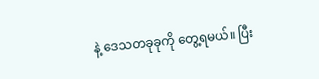နဲ့ ဒေသတခုခုကို တွေ့ရမယ်။ ပြီး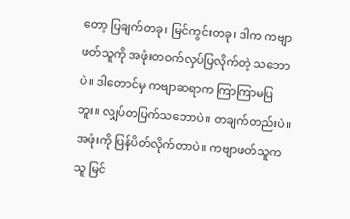တော့ ပြချက်တခု၊ မြင်ကွင်းတခု၊ ဒါက ကဗျာဖတ်သူကို အဖုံးတဝက်လှပ်ပြလိုက်တဲ့ သဘောပဲ။ ဒါတောင်မှ ကဗျာဆရာက ကြာကြာမပြဘူး။ လျှပ်တပြက်သဘောပဲ။ တချက်တည်းပဲ။ အဖုံးကို ပြန်ပိတ်လိုက်တာပဲ။ ကဗျာဖတ်သူက သူ မြင်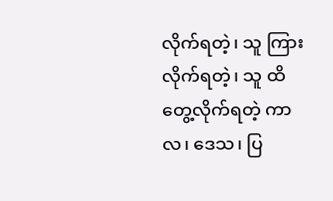လိုက်ရတဲ့၊ သူ ကြားလိုက်ရတဲ့၊ သူ ထိတွေ့လိုက်ရတဲ့ ကာလ၊ ဒေသ၊ ပြ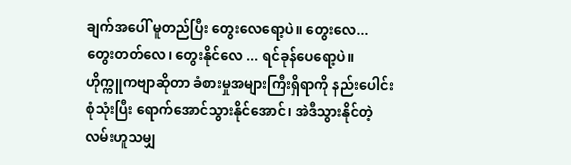ချက်အပေါ် မူတည်ပြီး တွေးလေရော့ပဲ။ တွေးလေ... တွေးတတ်လေ၊ တွေးနိုင်လေ ... ရင်ခုန်ပေရော့ပဲ။
ဟိုက္ကူကဗျာဆိုတာ ခံစားမှုအများကြီးရှိရာကို နည်းပေါင်းစုံသုံးပြီး ရောက်အောင်သွားနိုင်အောင်၊ အဲဒီသွားနိုင်တဲ့ လမ်းဟူသမျှ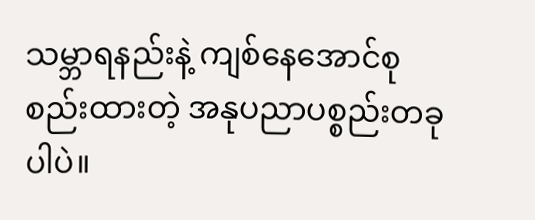သမ္ဘာရနည်းနဲ့ ကျစ်နေအောင်စုစည်းထားတဲ့ အနုပညာပစ္စည်းတခုပါပဲ။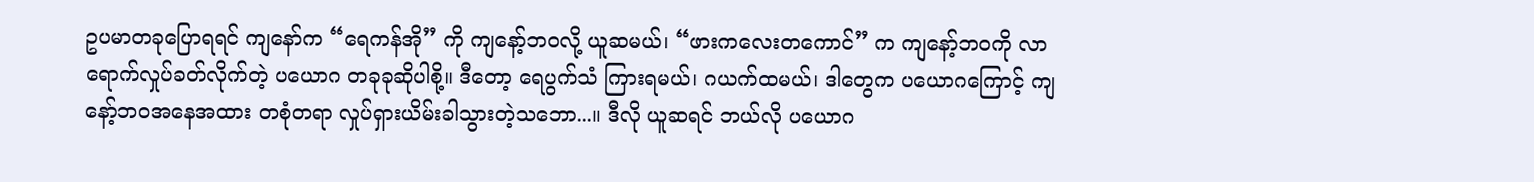ဥပမာတခုပြောရရင် ကျနော်က “ရေကန်အို” ကို ကျနော့်ဘဝလို့ ယူဆမယ်၊ “ဖားကလေးတကောင်” က ကျနော့်ဘဝကို လာရောက်လှုပ်ခတ်လိုက်တဲ့ ပယောဂ တခုခုဆိုပါစို့။ ဒီတော့ ရေပွက်သံ ကြားရမယ်၊ ဂယက်ထမယ်၊ ဒါတွေက ပယောဂကြောင့် ကျနော့်ဘဝအနေအထား တစုံတရာ လှုပ်ရှားယိမ်းခါသွားတဲ့သဘော...။ ဒီလို ယူဆရင် ဘယ်လို ပယောဂ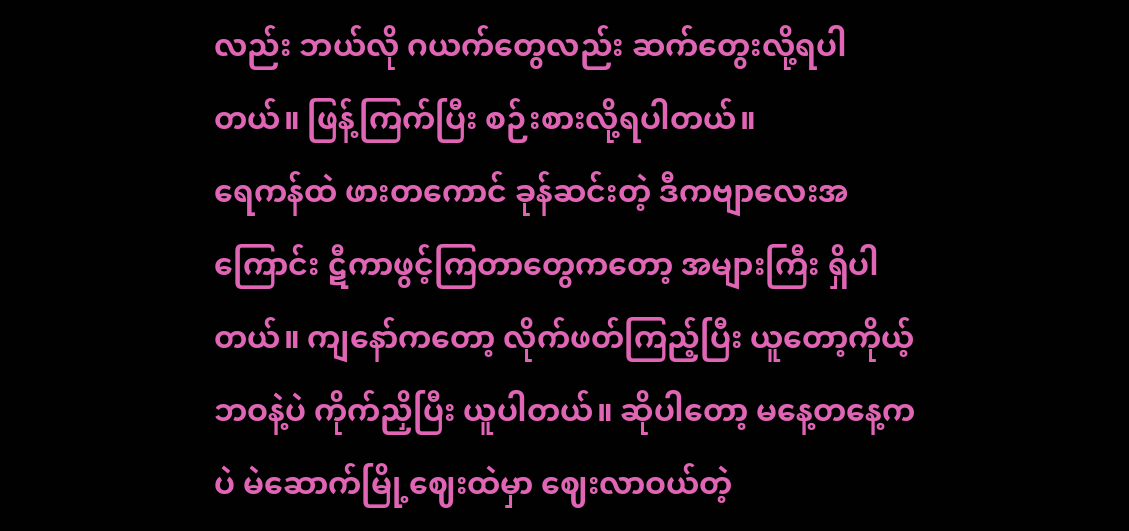လည်း ဘယ်လို ဂယက်တွေလည်း ဆက်တွေးလို့ရပါတယ်။ ဖြန့်ကြက်ပြီး စဉ်းစားလို့ရပါတယ်။
ရေကန်ထဲ ဖားတကောင် ခုန်ဆင်းတဲ့ ဒီကဗျာလေးအကြောင်း ဋီကာဖွင့်ကြတာတွေကတော့ အများကြီး ရှိပါတယ်။ ကျနော်ကတော့ လိုက်ဖတ်ကြည့်ပြီး ယူတော့ကိုယ့်ဘဝနဲ့ပဲ ကိုက်ညှိပြီး ယူပါတယ်။ ဆိုပါတော့ မနေ့တနေ့ကပဲ မဲဆောက်မြို့ဈေးထဲမှာ ဈေးလာဝယ်တဲ့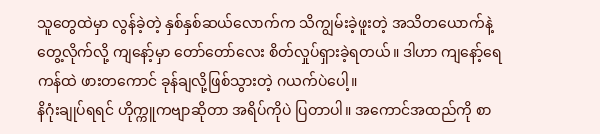သူတွေထဲမှာ လွန်ခဲ့တဲ့ နှစ်နှစ်ဆယ်လောက်က သိကျွမ်းခဲ့ဖူးတဲ့ အသိတယောက်နဲ့ တွေ့လိုက်လို့ ကျနော့်မှာ တော်တော်လေး စိတ်လှုပ်ရှားခဲ့ရတယ်။ ဒါဟာ ကျနော့်ရေကန်ထဲ ဖားတကောင် ခုန်ချလို့ဖြစ်သွားတဲ့ ဂယက်ပဲပေါ့။
နိဂုံးချုပ်ရရင် ဟိုက္ကူကဗျာဆိုတာ အရိပ်ကိုပဲ ပြတာပါ။ အကောင်အထည်ကို စာ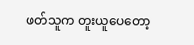ဖတ်သူက တူးယူပေတော့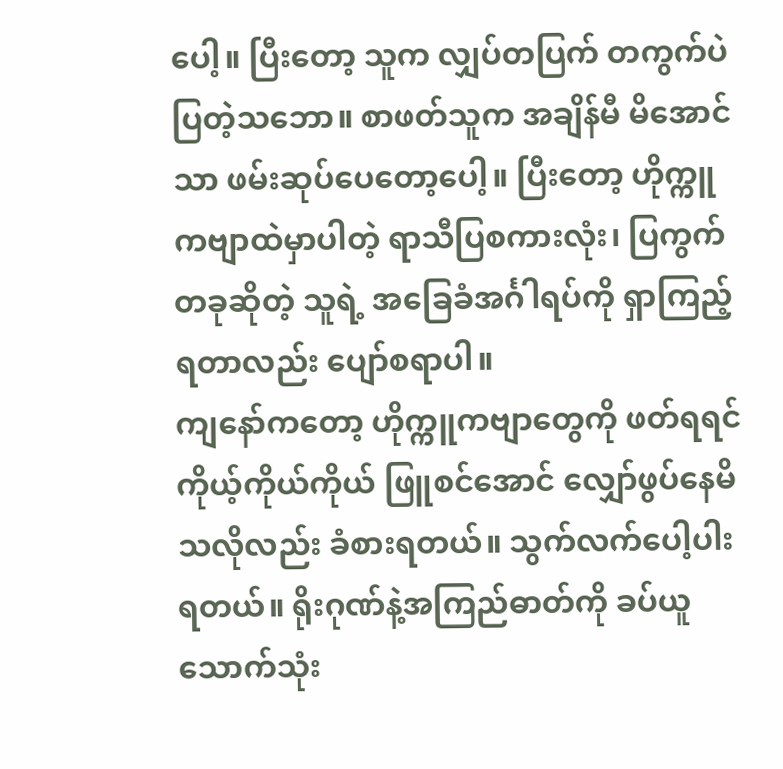ပေါ့။ ပြီးတော့ သူက လျှပ်တပြက် တကွက်ပဲပြတဲ့သဘော။ စာဖတ်သူက အချိန်မီ မိအောင်သာ ဖမ်းဆုပ်ပေတော့ပေါ့။ ပြီးတော့ ဟိုက္ကူကဗျာထဲမှာပါတဲ့ ရာသီပြစကားလုံး၊ ပြကွက်တခုဆိုတဲ့ သူရဲ့ အခြေခံအင်္ဂါရပ်ကို ရှာကြည့်ရတာလည်း ပျော်စရာပါ။
ကျနော်ကတော့ ဟိုက္ကူကဗျာတွေကို ဖတ်ရရင် ကိုယ့်ကိုယ်ကိုယ် ဖြူစင်အောင် လျှော်ဖွပ်နေမိသလိုလည်း ခံစားရတယ်။ သွက်လက်ပေါ့ပါးရတယ်။ ရိုးဂုဏ်နဲ့အကြည်ဓာတ်ကို ခပ်ယူ သောက်သုံး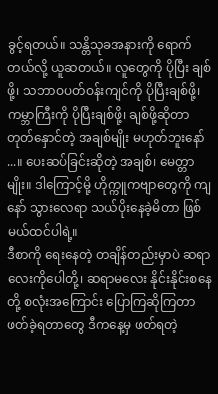ခွင့်ရတယ်။ သန္တိသုခအနားကို ရောက်တယ်လို့ ယူဆတယ်။ လူတွေကို ပိုပြီး ချစ်ဖို့၊ သဘာဝပတ်ဝန်းကျင်ကို ပိုပြီးချစ်ဖို့၊ ကမ္ဘာကြီးကို ပိုပြီးချစ်ဖို့၊ ချစ်ဖို့ဆိုတာ တုတ်နှောင်တဲ့ အချစ်မျိုး မဟုတ်ဘူးနော် ...။ ပေးဆပ်ခြင်းဆိုတဲ့ အချစ်၊ မေတ္တာမျိုး။ ဒါကြောင့်မို့ ဟိုက္ကူကဗျာတွေကို ကျနော် သွားလေရာ သယ်ပိုးနေခဲ့မိတာ ဖြစ်မယ်ထင်ပါရဲ့။
ဒီစာကို ရေးနေတဲ့ တချိန်တည်းမှာပဲ ဆရာလေးကိုပေါတို့၊ ဆရာမလေး နိုင်းနိုင်းစနေတို့ စလုံးအကြောင်း ပြောကြဆိုကြတာ ဖတ်ခဲ့ရတာတွေ ဒီကနေ့မှ ဖတ်ရတဲ့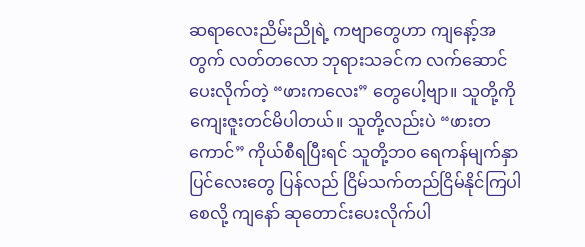ဆရာလေးညိမ်းညိုရဲ့ ကဗျာတွေဟာ ကျနော့်အတွက် လတ်တလော ဘုရားသခင်က လက်ဆောင်ပေးလိုက်တဲ့ “ဖားကလေး” တွေပေါ့ဗျာ။ သူတို့ကို ကျေးဇူးတင်မိပါတယ်။ သူတို့လည်းပဲ “ဖားတကောင်” ကိုယ်စီရပြီးရင် သူတို့ဘ၀ ရေကန်မျက်နှာပြင်လေးတွေ ပြန်လည် ငြိမ်သက်တည်ငြိမ်နိုင်ကြပါစေလို့ ကျနော် ဆုတောင်းပေးလိုက်ပါ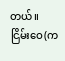တယ်။
ငြိမ်းဝေ(က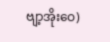ဗျာ့အိုးဝေ)